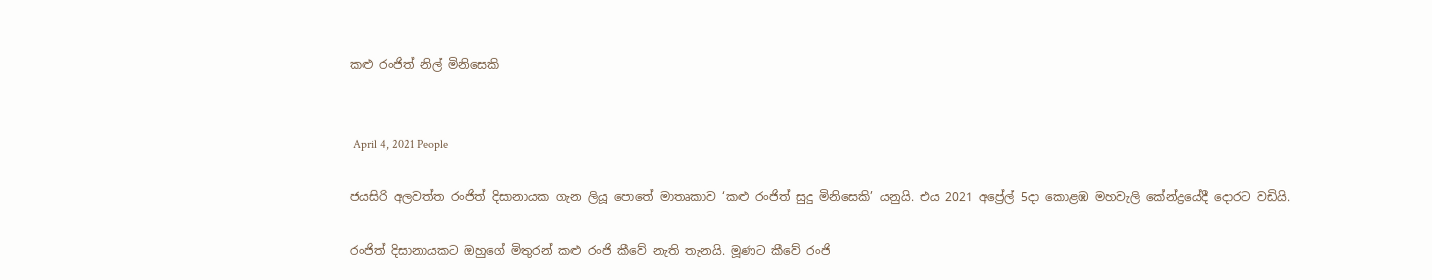කළු රංජිත් නිල් මිනිසෙකි


 April 4, 2021 People

ජයසිරි අලවත්ත රංජිත් දිසානායක ගැන ලියූ පොතේ මාතෘකාව ‘කළු රංජිත් සුදු මිනිසෙකි’ යනුයි. එය 2021 අප්‍රේල් 5දා කොළඹ මහවැලි කේන්ද්‍රයේදී දොරට වඩියි.

රංජිත් දිසානායකට ඔහුගේ මිතුරන් කළු රංජි කීවේ නැති තැනයි. මූණට කීවේ රංජි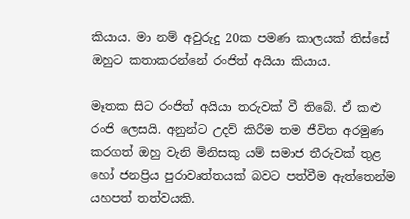කියාය. මා නම් අවුරුදු 20ක පමණ කාලයක් තිස්සේ ඔහුට කතාකරන්නේ රංජිත් අයියා කියාය.

මෑතක සිට රංජිත් අයියා තරුවක් වී තිබේ. ඒ කළු රංජි ලෙසයි. අනුන්ට උදව් කිරීම තම ජීවිත අරමුණ කරගත් ඔහු වැනි මිනිසකු යම් සමාජ තීරුවක් තුළ හෝ ජනප්‍රිය පුරාවෘත්තයක් බවට පත්වීම ඇත්තෙන්ම යහපත් තත්වයකි.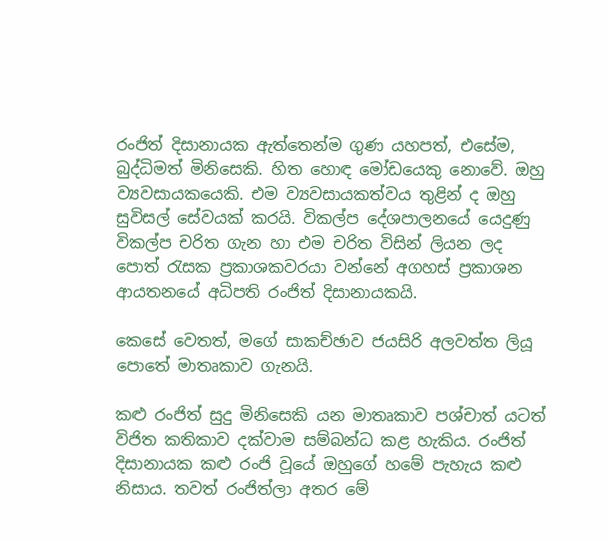රංජිත් දිසානායක ඇත්තෙන්ම ගුණ යහපත්, එසේම, බුද්ධිමත් මිනිසෙකි. හිත හොඳ මෝඩයෙකු නොවේ. ඔහු ව්‍යවසායකයෙකි. එම ව්‍යවසායකත්වය තුළින් ද ඔහු සුවිසල් සේවයක් කරයි. විකල්ප දේශපාලනයේ යෙදුණු විකල්ප චරිත ගැන හා එම චරිත විසින් ලියන ලද පොත් රැසක ප්‍රකාශකවරයා වන්නේ අගහස් ප්‍රකාශන ආයතනයේ අධිපති රංජිත් දිසානායකයි.

කෙසේ වෙතත්, මගේ සාකච්ඡාව ජයසිරි අලවත්ත ලියූ පොතේ මාතෘකාව ගැනයි.

කළු රංජිත් සුදු මිනිසෙකි යන මාතෘකාව පශ්චාත් යටත් විජිත කතිකාව දක්වාම සම්බන්ධ කළ හැකිය. රංජිත් දිසානායක කළු රංජි වූයේ ඔහුගේ හමේ පැහැය කළු නිසාය. තවත් රංජිත්ලා අතර මේ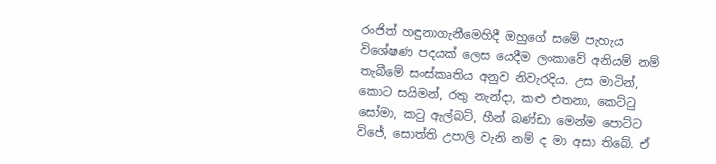රංජිත් හඳුනාගැනීමෙහිදී ඔහුගේ සමේ පැහැය විශේෂණ පදයක් ලෙස යෙදීම ලංකාවේ අනියම් නම් තැබීමේ සංස්කෘතිය අනුව නිවැරදිය. උස මාටින්, කොට සයිමන්, රතු නැන්දා, කළු එතනා, කෙට්ටු සෝමා, කටු ඇල්බට්, හීන් බණ්ඩා මෙන්ම පොට්ට විජේ, සොත්ති උපාලි වැනි නම් ද මා අසා තිබේ. ඒ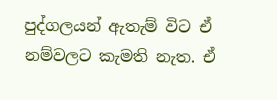පුද්ගලයන් ඇතැම් විට ඒ නම්වලට කැමති නැත. ඒ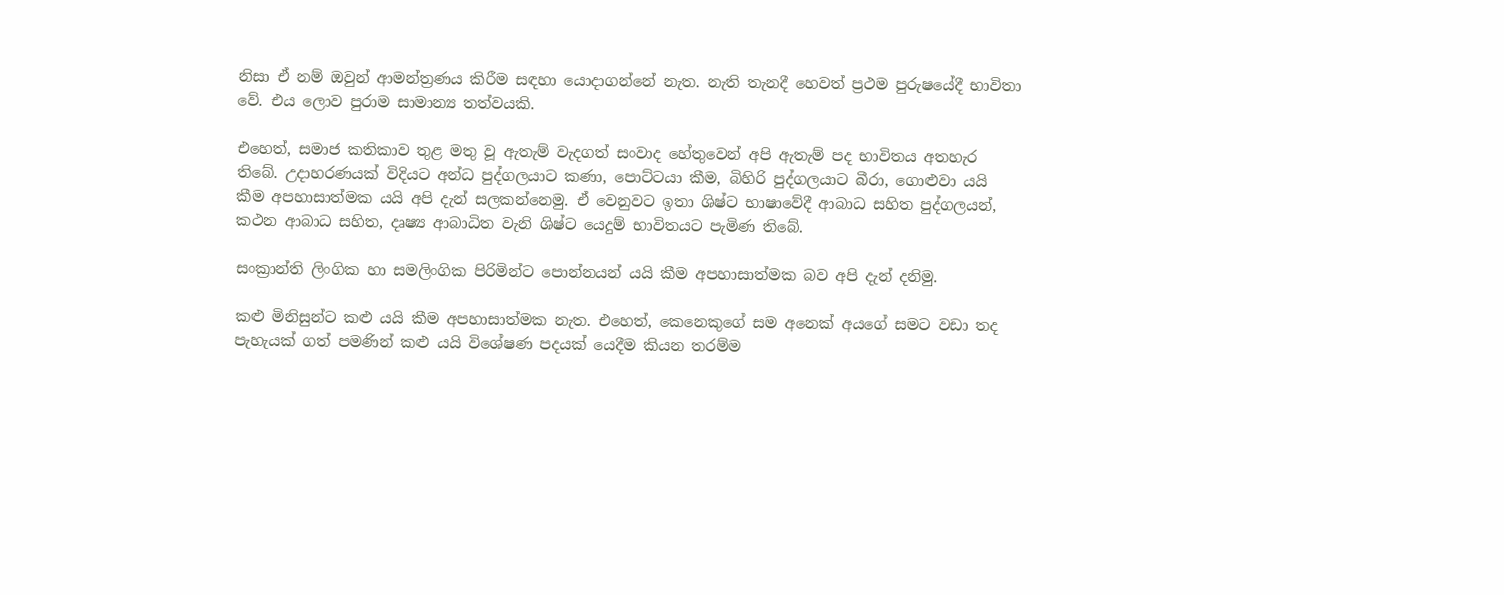නිසා ඒ නම් ඔවුන් ආමන්ත්‍රණය කිරීම සඳහා යොදාගන්නේ නැත. නැති තැනදී හෙවත් ප්‍රථම පුරුෂයේදී භාවිතා වේ. එය ලොව පුරාම සාමාන්‍ය තත්වයකි.

එහෙත්, සමාජ කතිකාව තුළ මතු වූ ඇතැම් වැදගත් සංවාද හේතුවෙන් අපි ඇතැම් පද භාවිතය අතහැර තිබේ. උදාහරණයක් විදියට අන්ධ පුද්ගලයාට කණා, පොට්ටයා කීම, බිහිරි පුද්ගලයාට බීරා, ගොළුවා යයි කීම අපහාසාත්මක යයි අපි දැන් සලකන්නෙමු. ඒ වෙනුවට ඉතා ශිෂ්ට භාෂාවේදී ආබාධ සහිත පුද්ගලයන්, කථන ආබාධ සහිත, දෘෂ්‍ය ආබාධිත වැනි ශිෂ්ට යෙදුම් භාවිතයට පැමිණ තිබේ.

සංක්‍රාන්ති ලිංගික හා සමලිංගික පිරිමින්ට පොන්නයන් යයි කීම අපහාසාත්මක බව අපි දැන් දනිමු.

කළු මිනිසුන්ට කළු යයි කීම අපහාසාත්මක නැත. එහෙත්, කෙනෙකුගේ සම අනෙක් අයගේ සමට වඩා තද පැහැයක් ගත් පමණින් කළු යයි විශේෂණ පදයක් යෙදීම කියන තරම්ම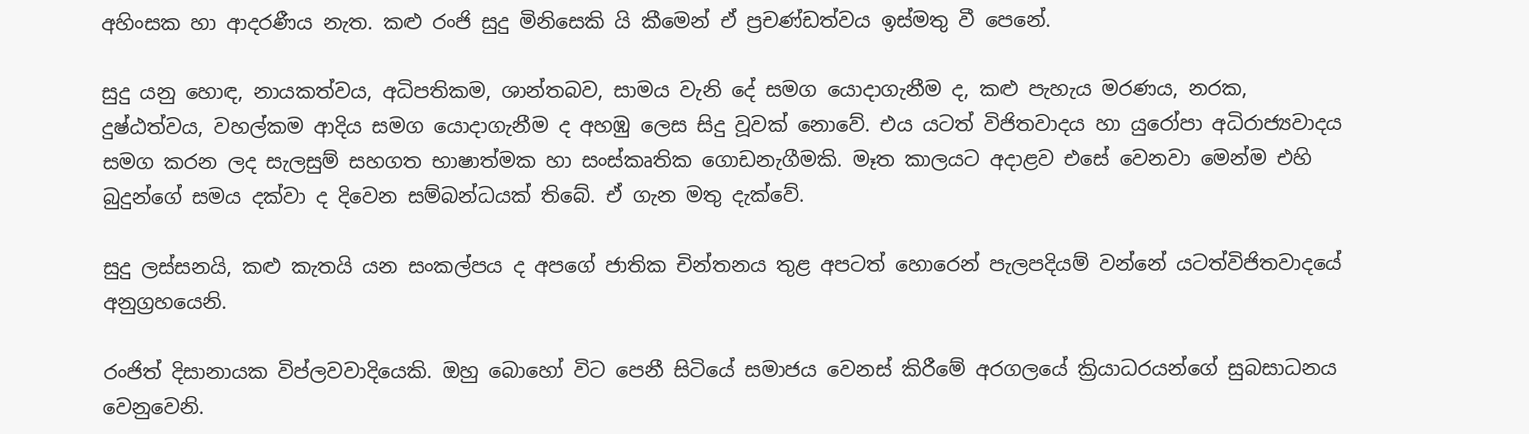අහිංසක හා ආදරණීය නැත. කළු රංජි සුදු මිනිසෙකි යි කීමෙන් ඒ ප්‍රචණ්ඩත්වය ඉස්මතු වී පෙනේ.

සුදු යනු හොඳ, නායකත්වය, අධිපතිකම, ශාන්තබව, සාමය වැනි දේ සමග යොදාගැනීම ද, කළු පැහැය මරණය, නරක, දුෂ්ඨත්වය, වහල්කම ආදිය සමග යොදාගැනීම ද අහඹු ලෙස සිදු වූවක් නොවේ. එය යටත් විජිතවාදය හා යුරෝපා අධිරාජ්‍යවාදය සමග කරන ලද සැලසුම් සහගත භාෂාත්මක හා සංස්කෘතික ගොඩනැගීමකි. මෑත කාලයට අදාළව එසේ වෙනවා මෙන්ම එහි බුදුන්ගේ සමය දක්වා ද දිවෙන සම්බන්ධයක් තිබේ. ඒ ගැන මතු දැක්වේ.

සුදු ලස්සනයි, කළු කැතයි යන සංකල්පය ද අපගේ ජාතික චින්තනය තුළ අපටත් හොරෙන් පැලපදියම් වන්නේ යටත්විජිතවාදයේ අනුග්‍රහයෙනි.

රංජිත් දිසානායක විප්ලවවාදියෙකි. ඔහු බොහෝ විට පෙනී සිටියේ සමාජය වෙනස් කිරීමේ අරගලයේ ක්‍රියාධරයන්ගේ සුබසාධනය වෙනුවෙනි.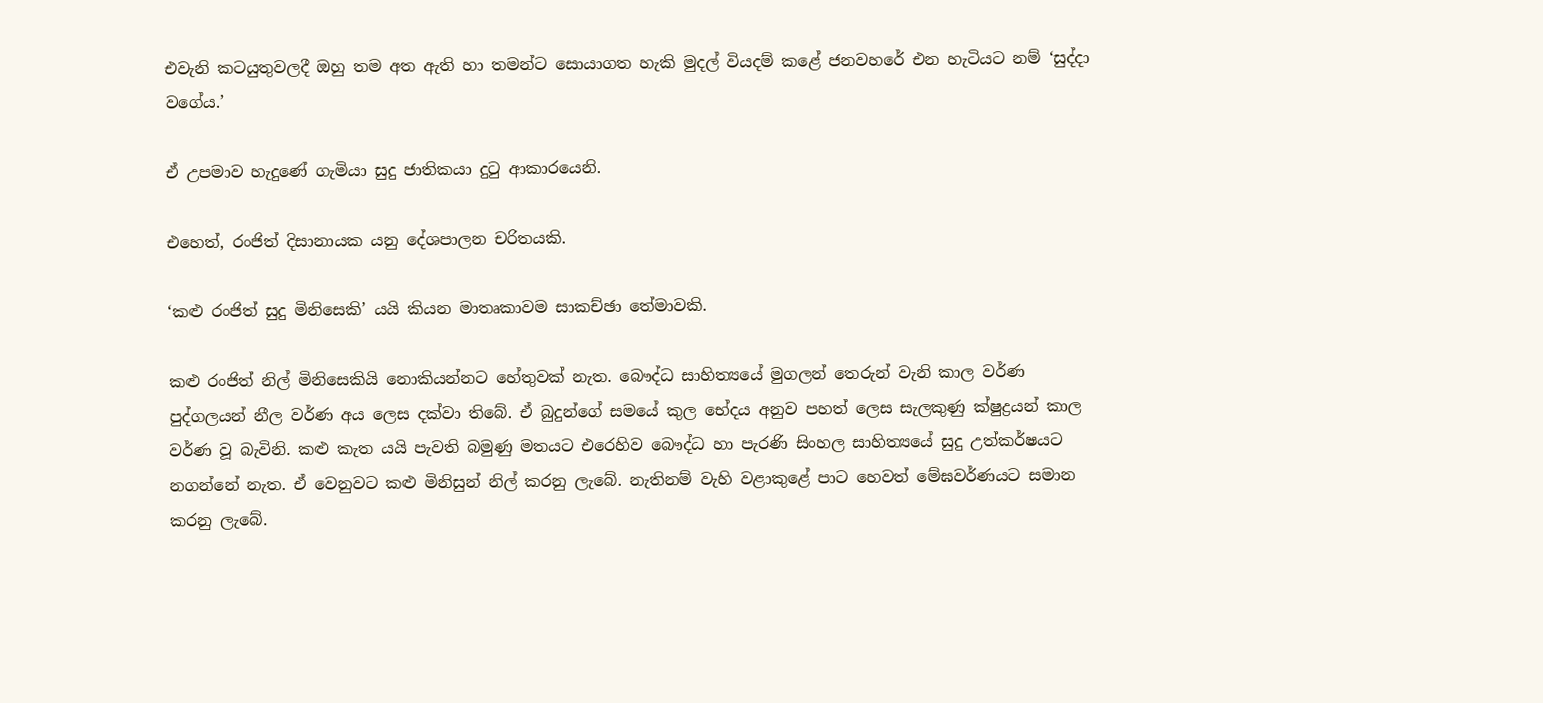එවැනි කටයුතුවලදී ඔහු තම අත ඇති හා තමන්ට සොයාගත හැකි මුදල් වියදම් කළේ ජනවහරේ එන හැටියට නම් ‘සුද්දා වගේය.’

ඒ උපමාව හැදුණේ ගැමියා සුදු ජාතිකයා දුටු ආකාරයෙනි.

එහෙත්, රංජිත් දිසානායක යනු දේශපාලන චරිතයකි.

‘කළු රංජිත් සුදු මිනිසෙකි’ යයි කියන මාතෘකාවම සාකච්ඡා තේමාවකි.

කළු රංජිත් නිල් මිනිසෙකියි නොකියන්නට හේතුවක් නැත. බෞද්ධ සාහිත්‍යයේ මුගලන් තෙරුන් වැනි කාල වර්ණ පුද්ගලයන් නීල වර්ණ අය ලෙස දක්වා තිබේ. ඒ බුදුන්ගේ සමයේ කුල භේදය අනුව පහත් ලෙස සැලකුණු ක්ෂුද්‍රයන් කාල වර්ණ වූ බැවිනි. කළු කැත යයි පැවති බමුණු මතයට එරෙහිව බෞද්ධ හා පැරණි සිංහල සාහිත්‍යයේ සුදු උත්කර්ෂයට නගන්නේ නැත. ඒ වෙනුවට කළු මිනිසුන් නිල් කරනු ලැබේ. නැතිනම් වැහි වළාකුළේ පාට හෙවත් මේඝවර්ණයට සමාන කරනු ලැබේ.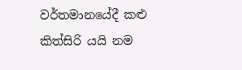වර්තමානයේදී කළු කිත්සිරි යයි නම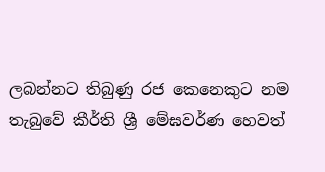ලබන්නට තිබුණු රජ කෙනෙකුට නම තැබුවේ කීර්ති ශ්‍රී මේඝවර්ණ හෙවත්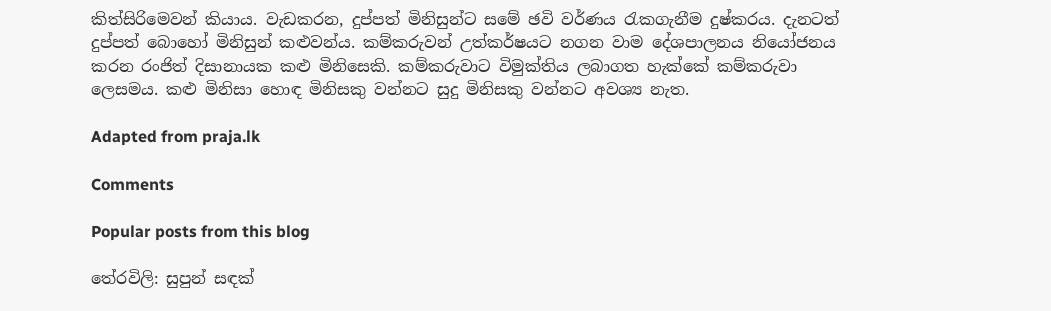කිත්සිරිමෙවන් කියාය. වැඩකරන, දුප්පත් මිනිසුන්ට සමේ ඡවි වර්ණය රැකගැනීම දුෂ්කරය. දැනටත් දුප්පත් බොහෝ මිනිසුන් කළුවන්ය. කම්කරුවන් උත්කර්ෂයට නගන වාම දේශපාලනය නියෝජනය කරන රංජිත් දිසානායක කළු මිනිසෙකි. කම්කරුවාට විමුක්තිය ලබාගත හැක්කේ කම්කරුවා ලෙසමය. කළු මිනිසා හොඳ මිනිසකු වන්නට සුදු මිනිසකු වන්නට අවශ්‍ය නැත.

Adapted from praja.lk

Comments

Popular posts from this blog

තේරවිලි: සුපුන් සඳක්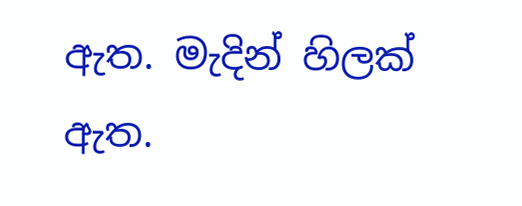ඇත. මැදින් හිලක් ඇත.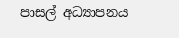පාසල් අධ්‍යාපනය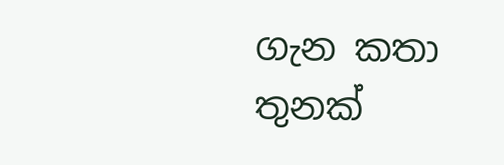ගැන කතා තුනක්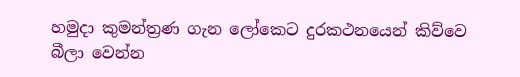හමුදා කුමන්ත්‍රණ ගැන ලෝකෙට දුරකථනයෙන් කිව්වෙ බීලා වෙන්න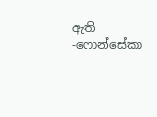ඇති -ෆොන්සේකා